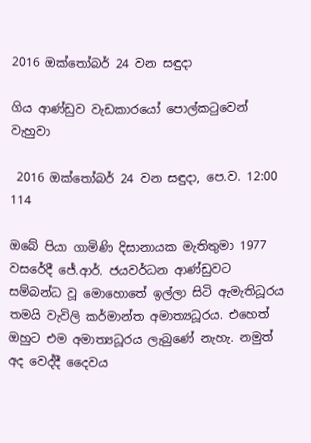2016 ඔක්තෝබර් 24 වන සඳුදා

ගිය ආණ්ඩුව වැඩකාරයෝ පොල්කටුවෙන් වැහුවා

 2016 ඔක්තෝබර් 24 වන සඳුදා, පෙ.ව. 12:00 114

ඔබේ පියා ගාමිණි දිසානායක මැතිතුමා 1977 වසරේදී ජේ.ආර්. ජයවර්ධන ආණ්ඩුවට සම්බන්ධ වූ මොහොතේ ඉල්ලා සිටි ඇමැතිධූරය තමයි වැවිලි කර්මාන්ත අමාත්‍යධූරය. එහෙත් ඔහුට එම අමාත්‍යධූරය ලැබුණේ නැහැ. නමුත් අද වෙද්දී දෛවය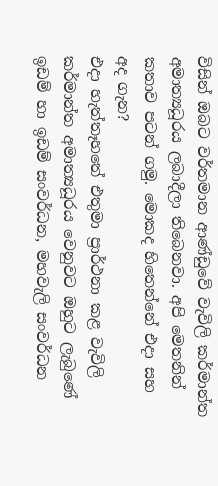විසින් ඔබට වර්තමාන ආණ්ඩුවේ වැවිලි කර්මාන්ත අමාත්‍යධූරය ලබාදීලා තිබෙනවා. අපි මෙතනින් කතාව පටන් ගමු. මොකද හිතෙන්නේ එදා සහ අද ගැන?
එදා හැත්තෑහතේ එතුමා ප්‍රාර්ථනා කළ වැවිලි කර්මාන්ත අමාත්‍යධූරය වෙනුවට ඔහුට ලැබුණේ ඉඩම් හා ඉඩම් සංවර්ධන, මහවැලි සංවර්ධන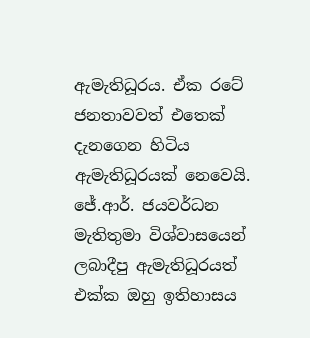ඇමැතිධූරය. ඒක රටේ ජනතාවවත් එතෙක් දැනගෙන හිටිය ඇමැතිධූරයක් නෙවෙයි. ජේ.ආර්. ජයවර්ධන මැතිතුමා විශ්වාසයෙන් ලබාදීපු ඇමැතිධූරයත් එක්ක ඔහු ඉතිහාසය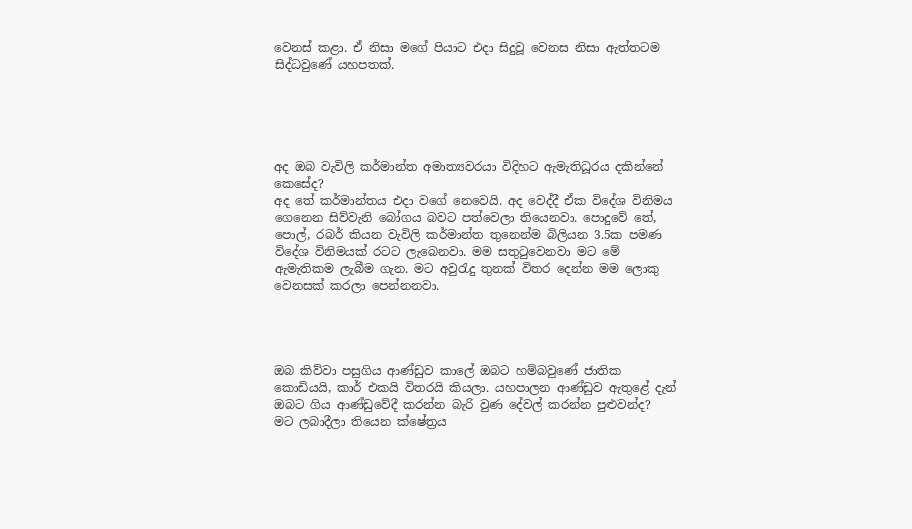වෙනස් කළා. ඒ නිසා මගේ පියාට එදා සිදුවූ වෙනස නිසා ඇත්තටම සිද්ධවුණේ යහපතක්.





අද ඔබ වැවිලි කර්මාන්ත අමාත්‍යවරයා විදිහට ඇමැතිධූරය දකින්නේ කෙසේද?
අද තේ කර්මාන්තය එදා වගේ නෙවෙයි. අද වෙද්දී ඒක විදේශ විනිමය ගෙනෙන සිව්වැනි බෝගය බවට පත්වෙලා තියෙනවා. පොදුවේ තේ, පොල්, රබර් කියන වැවිලි කර්මාන්ත තුනෙන්ම බිලියන 3.5ක පමණ විදේශ විනිමයක් රටට ලැබෙනවා. මම සතුටුවෙනවා මට මේ ඇමැතිකම ලැබීම ගැන. මට අවුරැදු තුනක් විතර දෙන්න මම ලොකු වෙනසක් කරලා පෙන්නනවා.




ඔබ කිව්වා පසුගිය ආණ්ඩුව කාලේ ඔබට හම්බවුණේ ජාතික කොඩියයි, කාර් එකයි විතරයි කියලා. යහපාලන ආණ්ඩුව ඇතුළේ දැන් ඔබට ගිය ආණ්ඩුවේදී කරන්න බැරි වුණ දේවල් කරන්න පුළුවන්ද?
මට ලබාදීලා තියෙන ක්ෂේත්‍රය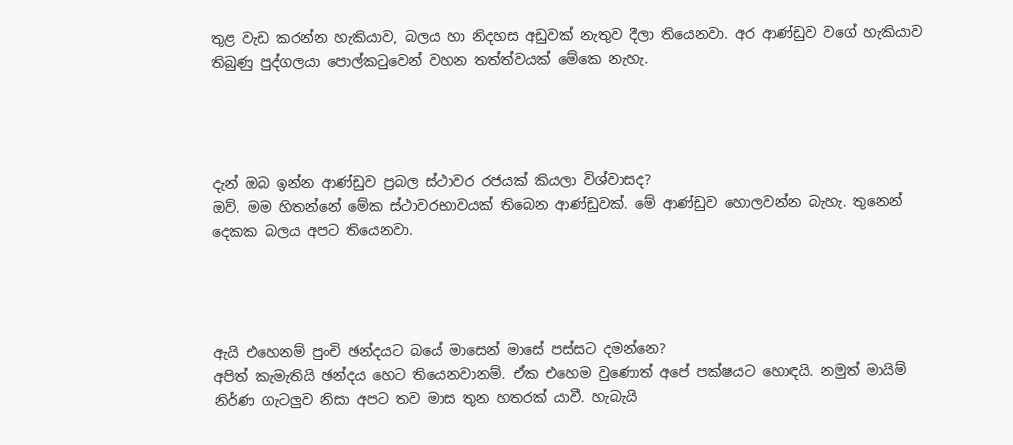තුළ වැඩ කරන්න හැකියාව, බලය හා නිදහස අඩුවක් නැතුව දීලා තියෙනවා. අර ආණ්ඩුව වගේ හැකියාව තිබුණු පුද්ගලයා පොල්කටුවෙන් වහන තත්ත්වයක් මේකෙ නැහැ.




දැන් ඔබ ඉන්න ආණ්ඩුව ප්‍රබල ස්ථාවර රජයක් කියලා විශ්වාසද?
ඔව්. මම හිතන්නේ මේක ස්ථාවරභාවයක් තිබෙන ආණ්ඩුවක්. මේ ආණ්ඩුව හොලවන්න බැහැ. තුනෙන් දෙකක බලය අපට තියෙනවා.




ඇයි එහෙනම් පුංචි ඡන්දයට බයේ මාසෙන් මාසේ පස්සට දමන්නෙ?
අපිත් කැමැතියි ඡන්දය හෙට තියෙනවානම්. ඒක එහෙම වුණොත් අපේ පක්ෂයට හොඳයි. නමුත් මායිම් නිර්ණ ගැටලුව නිසා අපට තව මාස තුන හතරක් යාවී. හැබැයි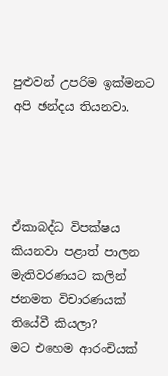පුළුවන් උපරිම ඉක්මනට අපි ඡන්දය තියනවා.




ඒකාබද්ධ විපක්ෂය කියනවා පළාත් පාලන මැතිවරණයට කලින් ජනමත විචාරණයක් තියේවී කියලා?
මට එහෙම ආරංචියක්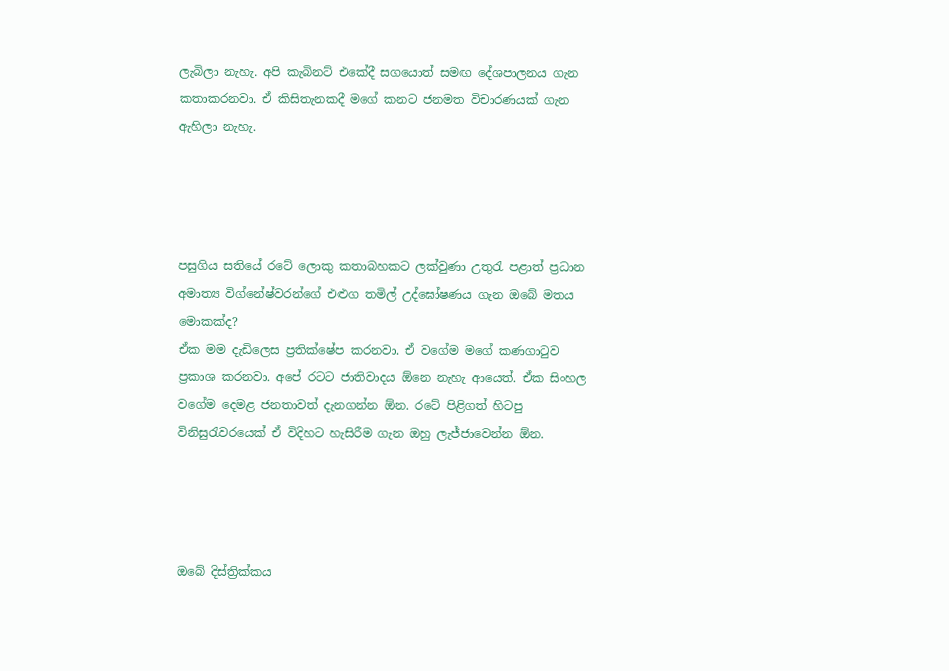ලැබිලා නැහැ. අපි කැබිනට් එකේදී සගයොත් සමඟ දේශපාලනය ගැන කතාකරනවා. ඒ කිසිතැනකදී මගේ කනට ජනමත විචාරණයක් ගැන ඇහිලා නැහැ.




පසුගිය සතියේ රටේ ලොකු කතාබහකට ලක්වුණා උතුරැ පළාත් ප්‍රධාන අමාත්‍ය විග්නේෂ්වරන්ගේ එළුග තමිල් උද්ඝෝෂණය ගැන ඔබේ මතය මොකක්ද?
ඒක මම දැඩිලෙස ප්‍රතික්ෂේප කරනවා. ඒ වගේම මගේ කණගාටුව ප්‍රකාශ කරනවා. අපේ රටට ජාතිවාදය ඕනෙ නැහැ ආයෙත්. ඒක සිංහල වගේම දෙමළ ජනතාවත් දැනගන්න ඕන. රටේ පිළිගත් හිටපු විනිසුරැවරයෙක් ඒ විදිහට හැසිරීම ගැන ඔහු ලැජ්ජාවෙන්න ඕන.




ඔබේ දිස්ත්‍රික්කය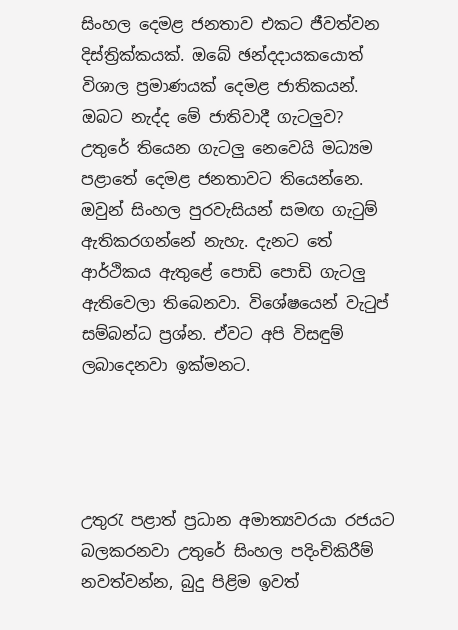සිංහල දෙමළ ජනතාව එකට ජීවත්වන දිස්ත්‍රික්කයක්. ඔබේ ඡන්දදායකයොත් විශාල ප්‍රමාණයක් දෙමළ ජාතිකයන්. ඔබට නැද්ද මේ ජාතිවාදී ගැටලුව?
උතුරේ තියෙන ගැටලු නෙවෙයි මධ්‍යම පළාතේ දෙමළ ජනතාවට තියෙන්නෙ. ඔවුන් සිංහල පුරවැසියන් සමඟ ගැටුම් ඇතිකරගන්නේ නැහැ. දැනට තේ ආර්ථිකය ඇතුළේ පොඩි පොඩි ගැටලු ඇතිවෙලා තිබෙනවා. විශේෂයෙන් වැටුප් සම්බන්ධ ප්‍රශ්න. ඒවට අපි විසඳුම් ලබාදෙනවා ඉක්මනට.




උතුරැ පළාත් ප්‍රධාන අමාත්‍යවරයා රජයට බලකරනවා උතුරේ සිංහල පදිංචිකිරීම් නවත්වන්න, බුදු පිළිම ඉවත්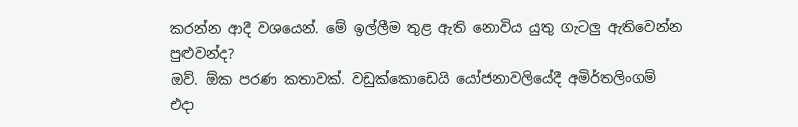කරන්න ආදී වශයෙන්. මේ ඉල්ලීම තුළ ඇති නොවිය යුතු ගැටලු ඇතිවෙන්න පුළුවන්ද?
ඔව්. ඕක පරණ කතාවක්. වඩුක්කොඩෙයි යෝජනාවලියේදී අමිර්තලිංගම් එදා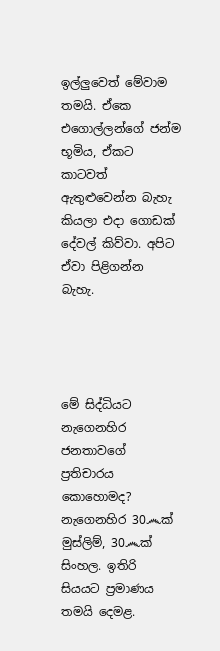ඉල්ලුවෙත් මේවාම තමයි. ඒකෙ එගොල්ලන්ගේ ජන්ම භූමිය, ඒකට කාටවත් ඇතුළුවෙන්න බැහැ කියලා එදා ගොඩක් දේවල් කිව්වා. අපිට ඒවා පිළිගන්න බැහැ.




මේ සිද්ධියට නැගෙනහිර ජනතාවගේ ප්‍රතිචාරය කොහොමද?
නැගෙනහිර 30෴ක් මුස්ලිම්, 30෴ක් සිංහල. ඉතිරි සියයට ප්‍රමාණය තමයි දෙමළ.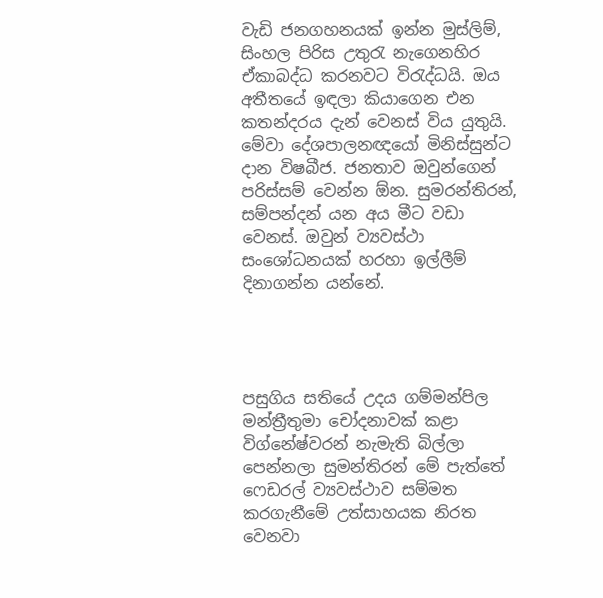වැඩි ජනගහනයක් ඉන්න මුස්ලිම්, සිංහල පිරිස උතුරැ නැගෙනහිර ඒකාබද්ධ කරනවට විරැද්ධයි. ඔය අතීතයේ ඉඳලා කියාගෙන එන කතන්දරය දැන් වෙනස් විය යුතුයි. මේවා දේශපාලනඥයෝ මිනිස්සුන්ට දාන විෂබීජ. ජනතාව ඔවුන්ගෙන් පරිස්සම් වෙන්න ඕන. සුමරන්තිරන්, සම්පන්දන් යන අය මීට වඩා වෙනස්. ඔවුන් ව්‍යවස්ථා සංශෝධනයක් හරහා ඉල්ලීම් දිනාගන්න යන්නේ.




පසුගිය සතියේ උදය ගම්මන්පිල මන්ත්‍රීතුමා චෝදනාවක් කළා විග්නේෂ්වරන් නැමැති බිල්ලා පෙන්නලා සුමන්තිරන් මේ පැත්තේ ෆෙඩරල් ව්‍යවස්ථාව සම්මත කරගැනීමේ උත්සාහයක නිරත වෙනවා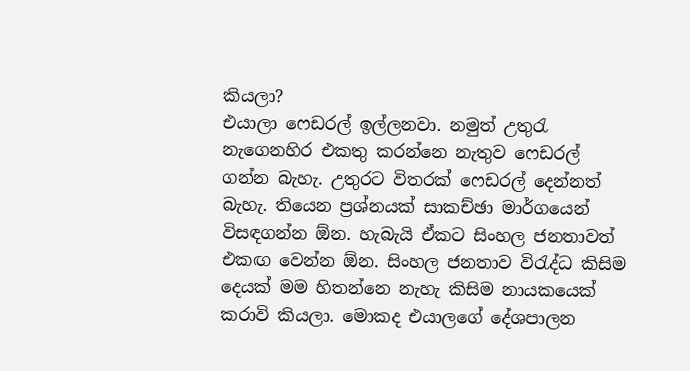කියලා?
එයාලා ෆෙඩරල් ඉල්ලනවා. නමුත් උතුරැ නැගෙනහිර එකතු කරන්නෙ නැතුව ෆෙඩරල් ගන්න බැහැ. උතුරට විතරක් ෆෙඩරල් දෙන්නත් බැහැ. තියෙන ප්‍රශ්නයක් සාකච්ඡා මාර්ගයෙන් විසඳගන්න ඕන. හැබැයි ඒකට සිංහල ජනතාවත් එකඟ වෙන්න ඕන. සිංහල ජනතාව විරැද්ධ කිසිම දෙයක් මම හිතන්නෙ නැහැ කිසිම නායකයෙක් කරාවි කියලා. මොකද එයාලගේ දේශපාලන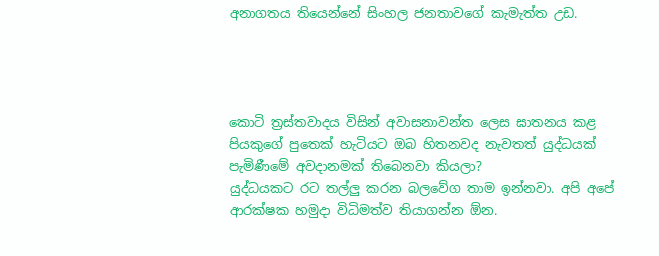අනාගතය තියෙන්නේ සිංහල ජනතාවගේ කැමැත්ත උඩ.




කොටි ත්‍රස්තවාදය විසින් අවාසනාවන්ත ලෙස ඝාතනය කළ පියකුගේ පුතෙක් හැටියට ඔබ හිතනවද නැවතත් යුද්ධයක් පැමිණීමේ අවදානමක් තිබෙනවා කියලා?
යුද්ධයකට රට තල්ලු කරන බලවේග තාම ඉන්නවා. අපි අපේ ආරක්ෂක හමුදා විධිමත්ව තියාගන්න ඕන.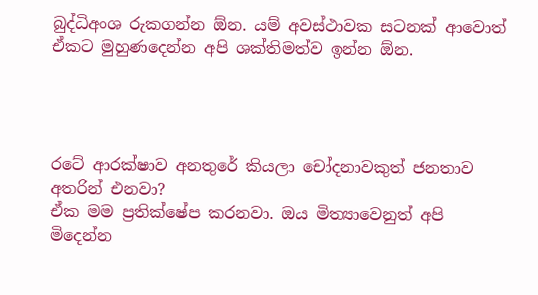බුද්ධිඅංශ රුකගන්න ඕන. යම් අවස්ථාවක සටනක් ආවොත් ඒකට මුහුණදෙන්න අපි ශක්තිමත්ව ඉන්න ඕන.




රටේ ආරක්ෂාව අනතුරේ කියලා චෝදනාවකුත් ජනතාව අතරින් එනවා?
ඒක මම ප්‍රතික්ෂේප කරනවා. ඔය මිත්‍යාවෙනුත් අපි මිදෙන්න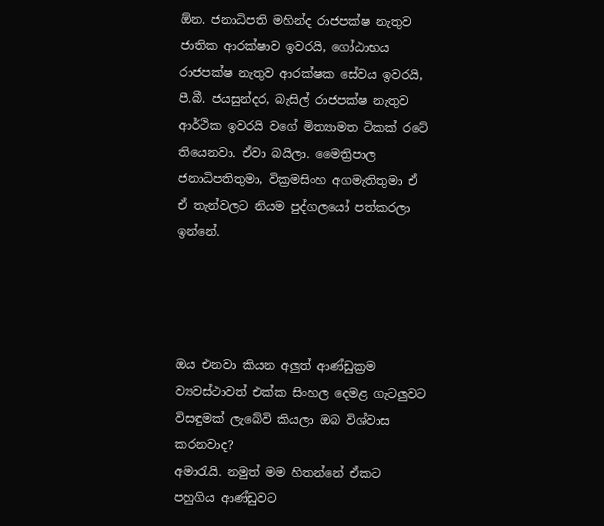ඕන. ජනාධිපති මහින්ද රාජපක්ෂ නැතුව ජාතික ආරක්ෂාව ඉවරයි, ගෝඨාභය රාජපක්ෂ නැතුව ආරක්ෂක සේවය ඉවරයි, පී.බී. ජයසුන්දර, බැසිල් රාජපක්ෂ නැතුව ආර්ථික ඉවරයි වගේ මිත්‍යාමත ටිකක් රටේ තියෙනවා. ඒවා බයිලා. මෛත්‍රිපාල ජනාධිපතිතුමා, වික්‍රමසිංහ අගමැතිතුමා ඒ ඒ තැන්වලට නියම පුද්ගලයෝ පත්කරලා ඉන්නේ.




ඔය එනවා කියන අලුත් ආණ්ඩුක්‍රම ව්‍යවස්ථාවත් එක්ක සිංහල දෙමළ ගැටලුවට විසඳුමක් ලැබේවි කියලා ඔබ විශ්වාස කරනවාද?
අමාරැයි. නමුත් මම හිතන්නේ ඒකට පහුගිය ආණ්ඩුවට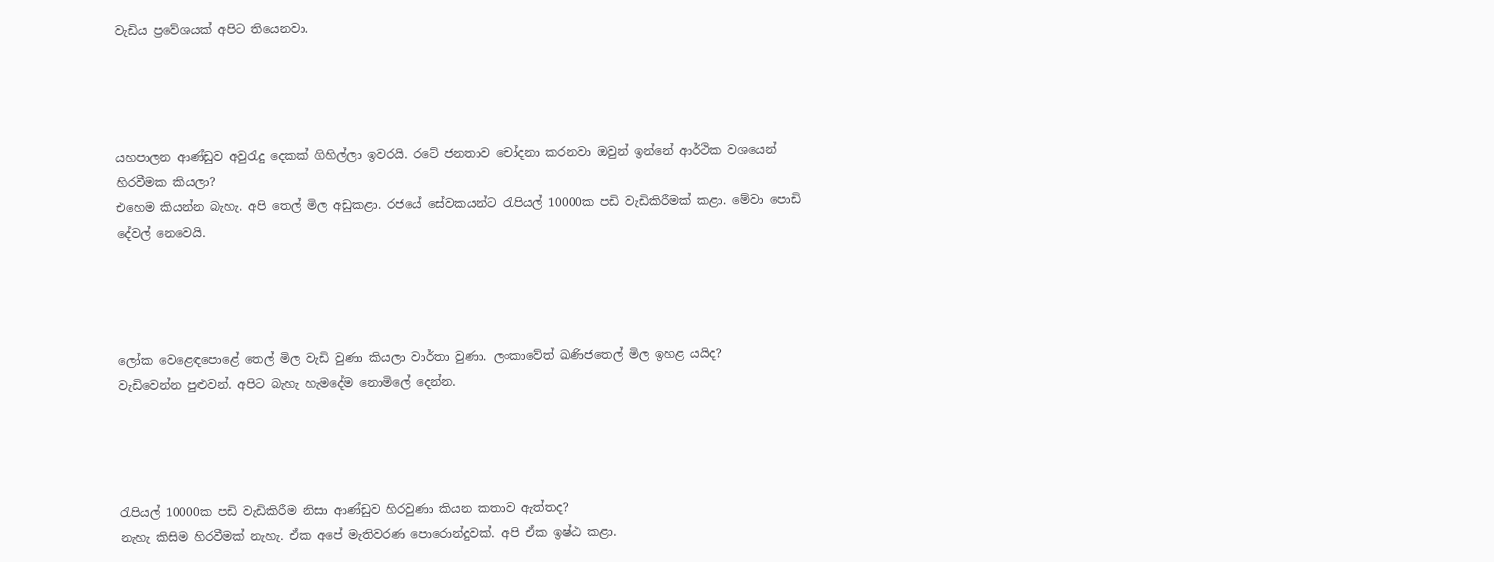වැඩිය ප්‍රවේශයක් අපිට තියෙනවා.




යහපාලන ආණ්ඩුව අවුරැදු දෙකක් ගිහිල්ලා ඉවරයි. රටේ ජනතාව චෝදනා කරනවා ඔවුන් ඉන්නේ ආර්ථික වශයෙන් හිරවීමක කියලා?
එහෙම කියන්න බැහැ. අපි තෙල් මිල අඩුකළා. රජයේ සේවකයන්ට රැපියල් 10000ක පඩි වැඩිකිරීමක් කළා. මේවා පොඩි දේවල් නෙවෙයි.




ලෝක වෙළෙඳපොළේ තෙල් මිල වැඩි වුණා කියලා වාර්තා වුණා. ලංකාවේත් ඛණිජතෙල් මිල ඉහළ යයිද?
වැඩිවෙන්න පුළුවන්. අපිට බැහැ හැමදේම නොමිලේ දෙන්න.




රැපියල් 10000ක පඩි වැඩිකිරීම නිසා ආණ්ඩුව හිරවුණා කියන කතාව ඇත්තද?
නැහැ කිසිම හිරවීමක් නැහැ. ඒක අපේ මැතිවරණ පොරොන්දුවක්. අපි ඒක ඉෂ්ඨ කළා.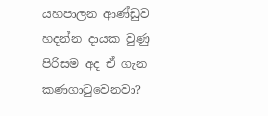යහපාලන ආණ්ඩුව හදන්න දායක වුණු පිරිසම අද ඒ ගැන කණගාටුවෙනවා?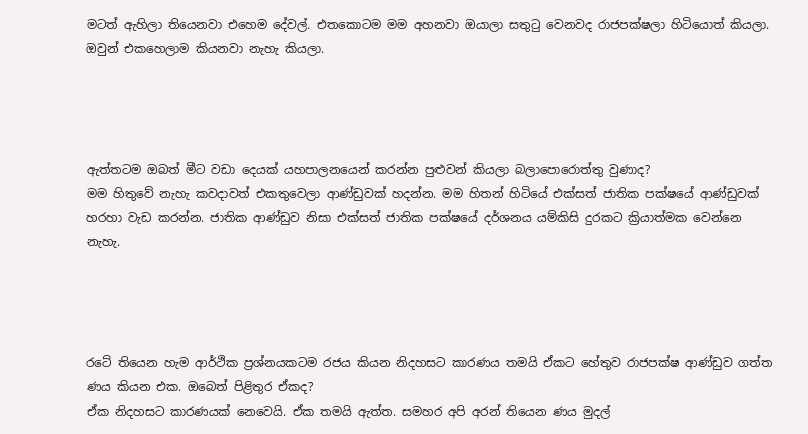මටත් ඇහිලා තියෙනවා එහෙම දේවල්. එතකොටම මම අහනවා ඔයාලා සතුටු වෙනවද රාජපක්ෂලා හිටියොත් කියලා. ඔවුන් එකහෙලාම කියනවා නැහැ කියලා.




ඇත්තටම ඔබත් මීට වඩා දෙයක් යහපාලනයෙන් කරන්න පුළුවන් කියලා බලාපොරොත්තු වුණාද?
මම හිතුවේ නැහැ කවදාවත් එකතුවෙලා ආණ්ඩුවක් හදන්න. මම හිතන් හිටියේ එක්සත් ජාතික පක්ෂයේ ආණ්ඩුවක් හරහා වැඩ කරන්න. ජාතික ආණ්ඩුව නිසා එක්සත් ජාතික පක්ෂයේ දර්ශනය යම්කිසි දුරකට ක්‍රියාත්මක වෙන්නෙ නැහැ.




රටේ තියෙන හැම ආර්ථික ප්‍රශ්නයකටම රජය කියන නිදහසට කාරණය තමයි ඒකට හේතුව රාජපක්ෂ ආණ්ඩුව ගත්ත ණය කියන එක. ඔබෙත් පිළිතුර ඒකද?
ඒක නිදහසට කාරණයක් නෙවෙයි. ඒක තමයි ඇත්ත. සමහර අපි අරන් තියෙන ණය මුදල්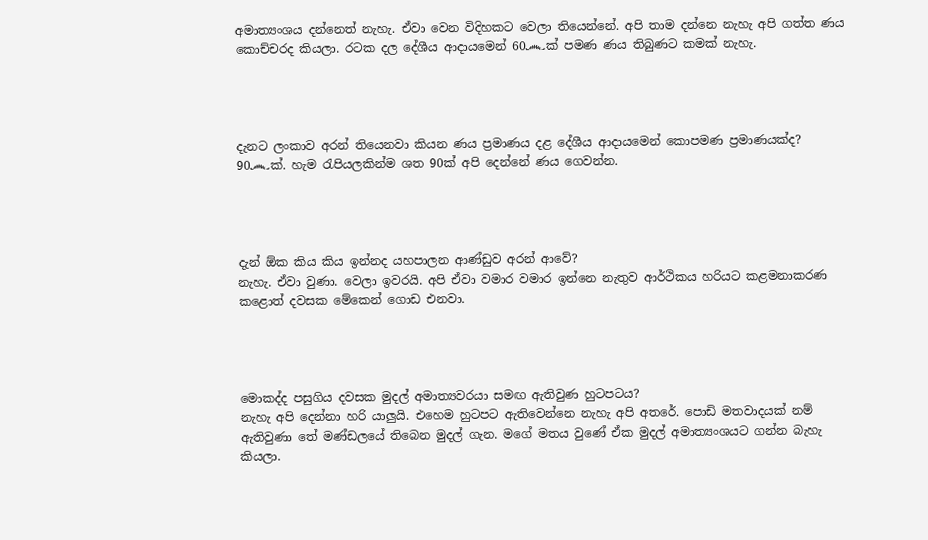අමාත්‍යංශය දන්නෙත් නැහැ. ඒවා වෙන විදිහකට වෙලා තියෙන්නේ. අපි තාම දන්නෙ නැහැ අපි ගත්ත ණය කොච්චරද කියලා. රටක දල දේශීය ආදායමෙන් 60෴ක් පමණ ණය තිබුණට කමක් නැහැ.




දැනට ලංකාව අරන් තියෙනවා කියන ණය ප්‍රමාණය දළ දේශීය ආදායමෙන් කොපමණ ප්‍රමාණයක්ද?
90෴ක්. හැම රැපියලකින්ම ශත 90ක් අපි දෙන්නේ ණය ගෙවන්න.




දැන් ඕක කිය කිය ඉන්නද යහපාලන ආණ්ඩුව අරන් ආවේ?
නැහැ. ඒවා වුණා. වෙලා ඉවරයි. අපි ඒවා වමාර වමාර ඉන්නෙ නැතුව ආර්ථිකය හරියට කළමනාකරණ කළොත් දවසක මේකෙන් ගොඩ එනවා.




මොකද්ද පසුගිය දවසක මුදල් අමාත්‍යවරයා සමඟ ඇතිවුණ හුටපටය?
නැහැ අපි දෙන්නා හරි යාලුයි. එහෙම හුටපට ඇතිවෙන්නෙ නැහැ අපි අතරේ. පොඩි මතවාදයක් නම් ඇතිවුණා තේ මණ්ඩලයේ තිබෙන මුදල් ගැන. මගේ මතය වුණේ ඒක මුදල් අමාත්‍යංශයට ගන්න බැහැ කියලා.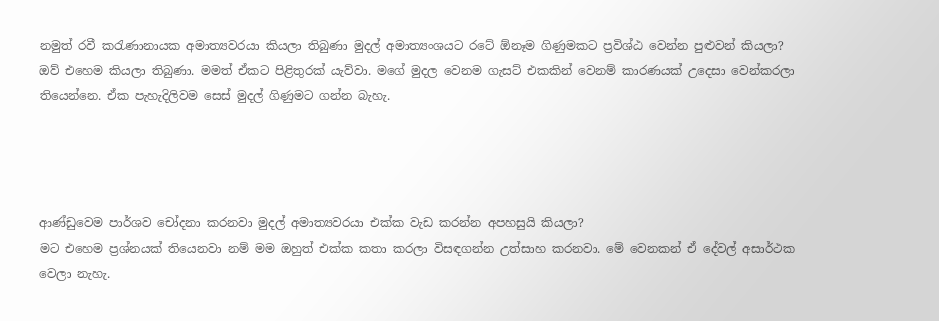නමුත් රවී කරැණානායක අමාත්‍යවරයා කියලා තිබුණා මුදල් අමාත්‍යංශයට රටේ ඕනෑම ගිණුමකට ප්‍රවිශ්ඨ වෙන්න පුළුවන් කියලා?
ඔව් එහෙම කියලා තිබුණා. මමත් ඒකට පිළිතුරක් යැව්වා. මගේ මුදල වෙනම ගැසට් එකකින් වෙනම් කාරණයක් උදෙසා වෙන්කරලා තියෙන්නෙ. ඒක පැහැදිලිවම සෙස් මුදල් ගිණුමට ගන්න බැහැ.




ආණ්ඩුවෙම පාර්ශව චෝදනා කරනවා මුදල් අමාත්‍යවරයා එක්ක වැඩ කරන්න අපහසුයි කියලා?
මට එහෙම ප්‍රශ්නයක් තියෙනවා නම් මම ඔහුත් එක්ක කතා කරලා විසඳගන්න උත්සාහ කරනවා. මේ වෙනකන් ඒ දේවල් අසාර්ථක වෙලා නැහැ.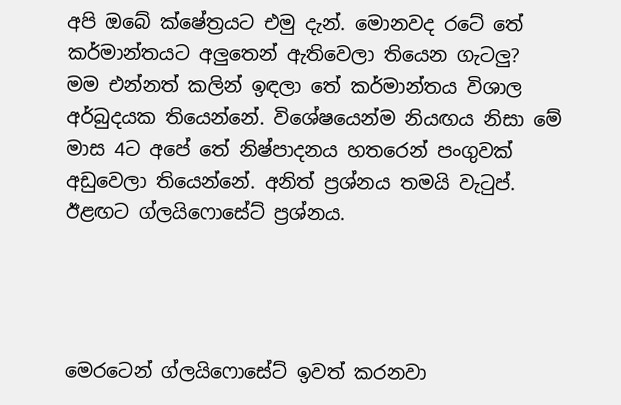අපි ඔබේ ක්ෂේත්‍රයට එමු දැන්. මොනවද රටේ තේ කර්මාන්තයට අලුතෙන් ඇතිවෙලා තියෙන ගැටලු?
මම එන්නත් කලින් ඉඳලා තේ කර්මාන්තය විශාල අර්බුදයක තියෙන්නේ. විශේෂයෙන්ම නියඟය නිසා මේ මාස 4ට අපේ තේ නිෂ්පාදනය හතරෙන් පංගුවක් අඩුවෙලා තියෙන්නේ. අනිත් ප්‍රශ්නය තමයි වැටුප්. ඊළඟට ග්ලයිෆොසේට් ප්‍රශ්නය.




මෙරටෙන් ග්ලයිෆොසේට් ඉවත් කරනවා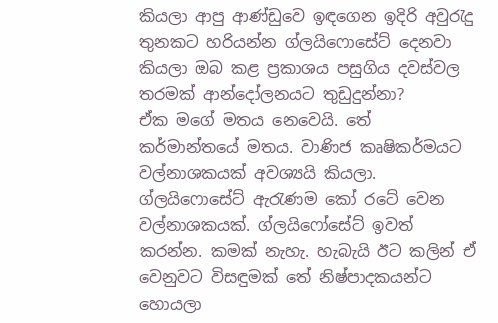කියලා ආපු ආණ්ඩුවෙ ඉඳගෙන ඉදිරි අවුරැදු තුනකට හරියන්න ග්ලයිෆොසේට් දෙනවා කියලා ඔබ කළ ප්‍රකාශය පසුගිය දවස්වල තරමක් ආන්දෝලනයට තුඩුදුන්නා?
ඒක මගේ මතය නෙවෙයි. තේ කර්මාන්තයේ මතය. වාණිජ කෘෂිකර්මයට වල්නාශකයක් අවශ්‍යයි කියලා. ග්ලයිෆොසේට් ඇරැණම කෝ රටේ වෙන වල්නාශකයක්. ග්ලයිෆෝසේට් ඉවත් කරන්න. කමක් නැහැ. හැබැයි ඊට කලින් ඒ වෙනුවට විසඳුමක් තේ නිෂ්පාදකයන්ට හොයලා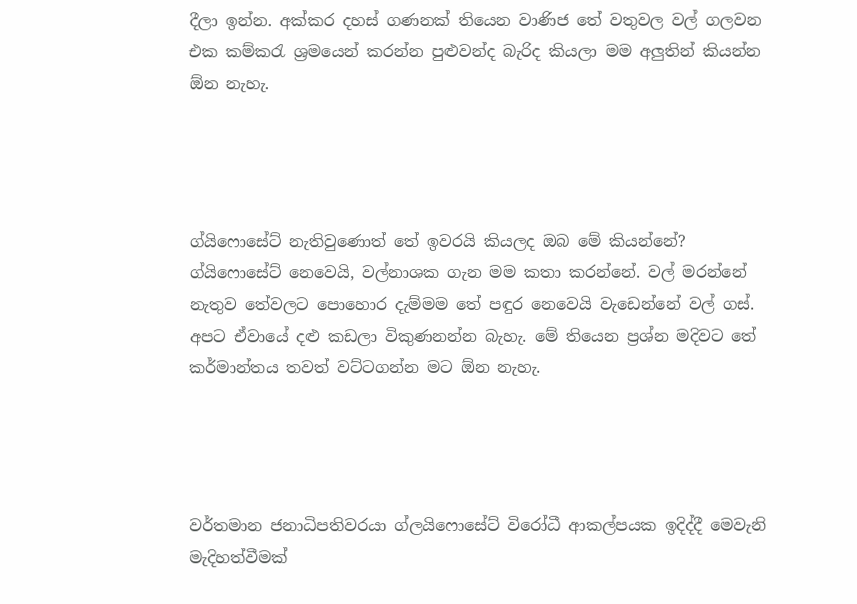දීලා ඉන්න. අක්කර දහස් ගණනක් තියෙන වාණිජ තේ වතුවල වල් ගලවන එක කම්කරැ ශ්‍රමයෙන් කරන්න පුළුවන්ද බැරිද කියලා මම අලුතින් කියන්න ඕන නැහැ.




ග්යිෆොසේට් නැතිවුණොත් තේ ඉවරයි කියලද ඔබ මේ කියන්නේ?
ග්යිෆොසේට් නෙවෙයි, වල්නාශක ගැන මම කතා කරන්නේ. වල් මරන්නේ නැතුව තේවලට පොහොර දැම්මම තේ පඳුර නෙවෙයි වැඩෙන්නේ වල් ගස්. අපට ඒවායේ දළු කඩලා විකුණනන්න බැහැ. මේ තියෙන ප්‍රශ්න මදිවට තේ කර්මාන්තය තවත් වට්ටගන්න මට ඕන නැහැ.




වර්තමාන ජනාධිපතිවරයා ග්ලයිෆොසේට් විරෝධී ආකල්පයක ඉදිද්දී මෙවැනි මැදිහත්වීමක්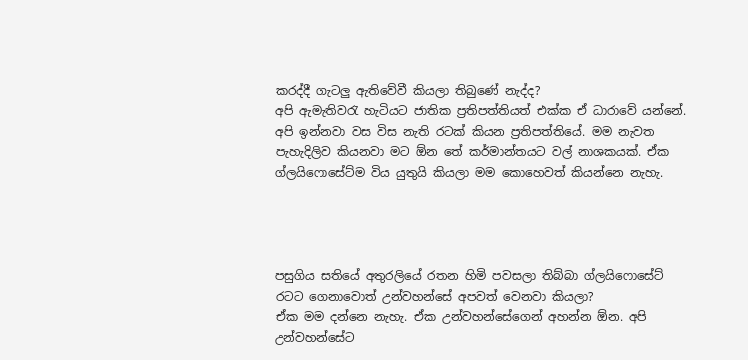කරද්දී ගැටලු ඇතිවේවී කියලා තිබුණේ නැද්ද?
අපි ඇමැතිවරැ හැටියට ජාතික ප්‍රතිපත්තියත් එක්ක ඒ ධාරාවේ යන්නේ. අපි ඉන්නවා වස විස නැති රටක් කියන ප්‍රතිපත්තියේ. මම නැවත පැහැදිලිව කියනවා මට ඕන තේ කර්මාන්තයට වල් නාශකයක්. ඒක ග්ලයිෆොසේට්ම විය යුතුයි කියලා මම කොහෙවත් කියන්නෙ නැහැ.




පසුගිය සතියේ අතුරලියේ රතන හිමි පවසලා තිබ්බා ග්ලයිෆොසේට් රටට ගෙනාවොත් උන්වහන්සේ අපවත් වෙනවා කියලා?
ඒක මම දන්නෙ නැහැ. ඒක උන්වහන්සේගෙන් අහන්න ඕන. අපි උන්වහන්සේට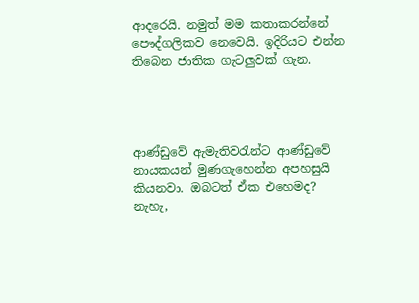ආදරෙයි. නමුත් මම කතාකරන්නේ පෞද්ගලිකව නෙවෙයි. ඉදිරියට එන්න තිබෙන ජාතික ගැටලුවක් ගැන.




ආණ්ඩුවේ ඇමැතිවරැන්ට ආණ්ඩුවේ නායකයන් මුණගැහෙන්න අපහසුයි කියනවා. ඔබටත් ඒක එහෙමද?
නැහැ,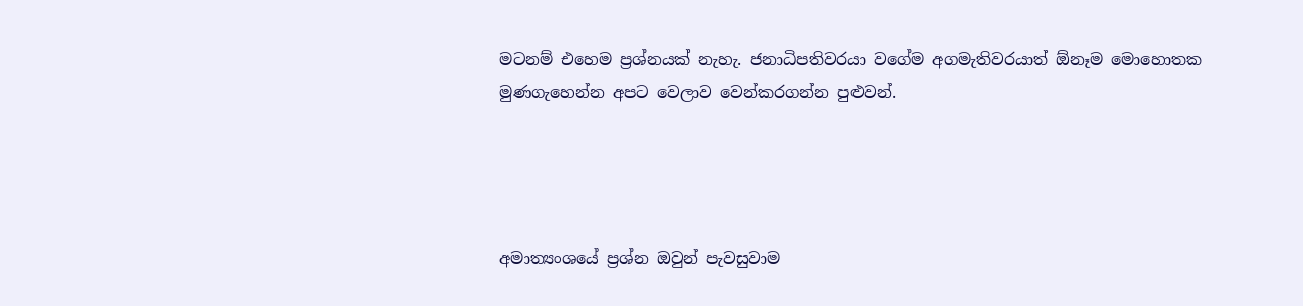මටනම් එහෙම ප්‍රශ්නයක් නැහැ. ජනාධිපතිවරයා වගේම අගමැතිවරයාත් ඕනෑම මොහොතක මුණගැහෙන්න අපට වෙලාව වෙන්කරගන්න පුළුවන්.




අමාත්‍යංශයේ ප්‍රශ්න ඔවුන් පැවසුවාම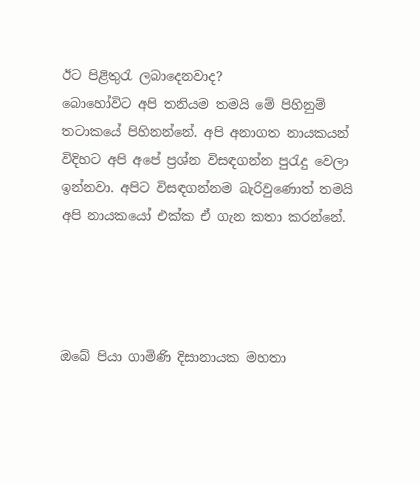ඊට පිළිතුරැ ලබාදෙනවාද?
බොහෝවිට අපි තනියම තමයි මේ පිහිනුම් තටාකයේ පිහිනන්නේ. අපි අනාගත නායකයන් විදිහට අපි අපේ ප්‍රශ්න විසඳගන්න පුරැදු වෙලා ඉන්නවා. අපිට විසඳගන්නම බැරිවුණොත් තමයි අපි නායකයෝ එක්ක ඒ ගැන කතා කරන්නේ.




ඔබේ පියා ගාමිණි දිසානායක මහතා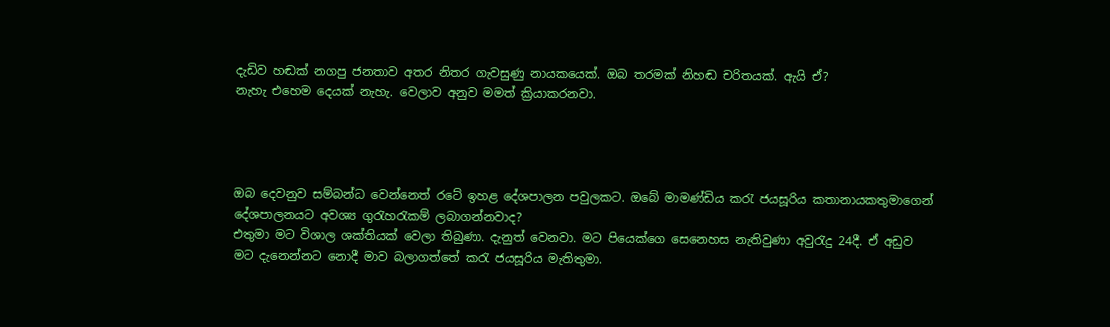දැඩිව හඬක් නගපු ජනතාව අතර නිතර ගැවසුණු නායකයෙක්. ඔබ තරමක් නිහඬ චරිතයක්. ඇයි ඒ?
නැහැ එහෙම දෙයක් නැහැ. වෙලාව අනුව මමත් ක්‍රියාකරනවා.




ඔබ දෙවනුව සම්බන්ධ වෙන්නෙත් රටේ ඉහළ දේශපාලන පවුලකට. ඔබේ මාමණ්ඩිය කරැ ජයසූරිය කතානායකතුමාගෙන් දේශපාලනයට අවශ්‍ය ගුරැහරැකම් ලබාගන්නවාද?
එතුමා මට විශාල ශක්තියක් වෙලා තිබුණා. දැනුත් වෙනවා. මට පියෙක්ගෙ සෙනෙහස නැතිවුණා අවුරැදු 24දී. ඒ අඩුව මට දැනෙන්නට නොදී මාව බලාගත්තේ කරැ ජයසූරිය මැතිතුමා.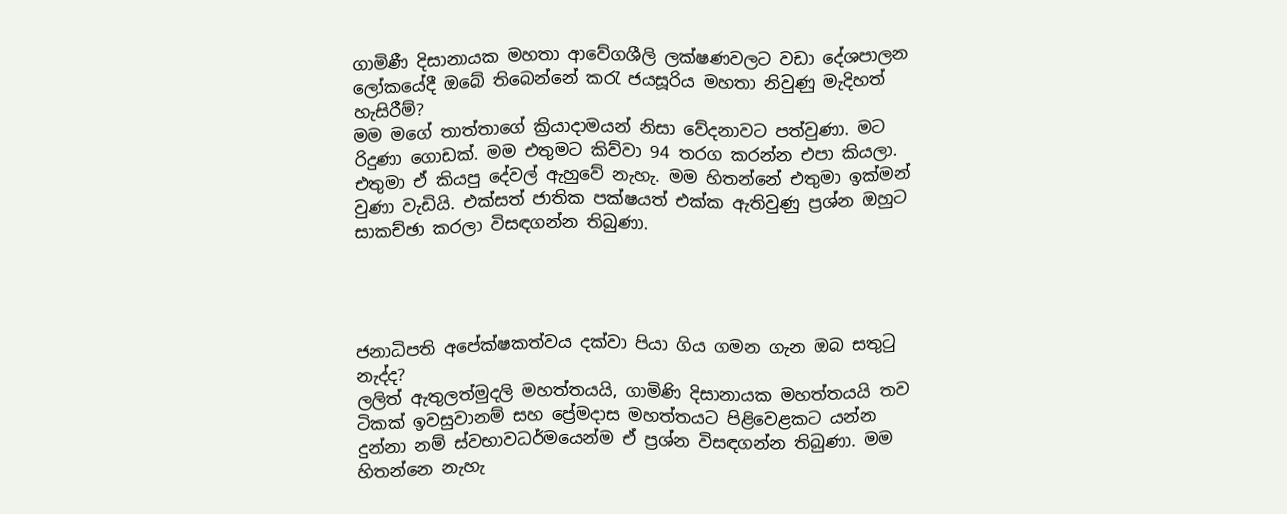ගාමිණී දිසානායක මහතා ආවේගශීලි ලක්ෂණවලට වඩා දේශපාලන ලෝකයේදී ඔබේ තිබෙන්නේ කරැ ජයසූරිය මහතා නිවුණු මැදිහත් හැසිරීම්?
මම මගේ තාත්තාගේ ක්‍රියාදාමයන් නිසා වේදනාවට පත්වුණා. මට රිදුණා ගොඩක්. මම එතුමට කිව්වා 94 තරග කරන්න එපා කියලා. එතුමා ඒ කියපු දේවල් ඇහුවේ නැහැ. මම හිතන්නේ එතුමා ඉක්මන් වුණා වැඩියි. එක්සත් ජාතික පක්ෂයත් එක්ක ඇතිවුණු ප්‍රශ්න ඔහුට සාකච්ඡා කරලා විසඳගන්න තිබුණා.




ජනාධිපති අපේක්ෂකත්වය දක්වා පියා ගිය ගමන ගැන ඔබ සතුටු නැද්ද?
ලලිත් ඇතුලත්මුදලි මහත්තයයි, ගාමිණි දිසානායක මහත්තයයි තව ටිකක් ඉවසුවානම් සහ ප්‍රේමදාස මහත්තයට පිළිවෙළකට යන්න දුන්නා නම් ස්වභාවධර්මයෙන්ම ඒ ප්‍රශ්න විසඳගන්න තිබුණා. මම හිතන්නෙ නැහැ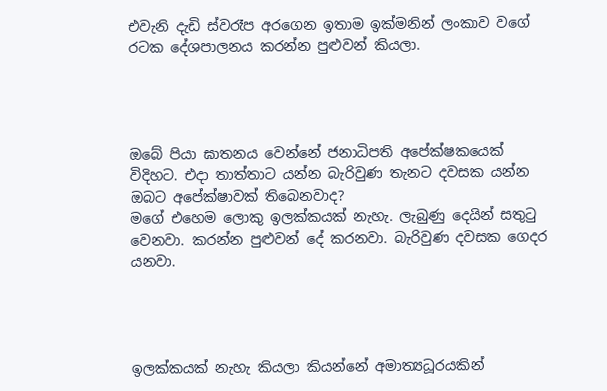එවැනි දැඩි ස්වරෑප අරගෙන ඉතාම ඉක්මනින් ලංකාව වගේ රටක දේශපාලනය කරන්න පුළුවන් කියලා.




ඔබේ පියා ඝාතනය වෙන්නේ ජනාධිපති අපේක්ෂකයෙක් විදිහට. එදා තාත්තාට යන්න බැරිවුණ තැනට දවසක යන්න ඔබට අපේක්ෂාවක් තිබෙනවාද?
මගේ එහෙම ලොකු ඉලක්කයක් නැහැ. ලැබුණු දෙයින් සතුටු වෙනවා. කරන්න පුළුවන් දේ කරනවා. බැරිවුණ දවසක ගෙදර යනවා.




ඉලක්කයක් නැහැ කියලා කියන්නේ අමාත්‍යධූරයකින්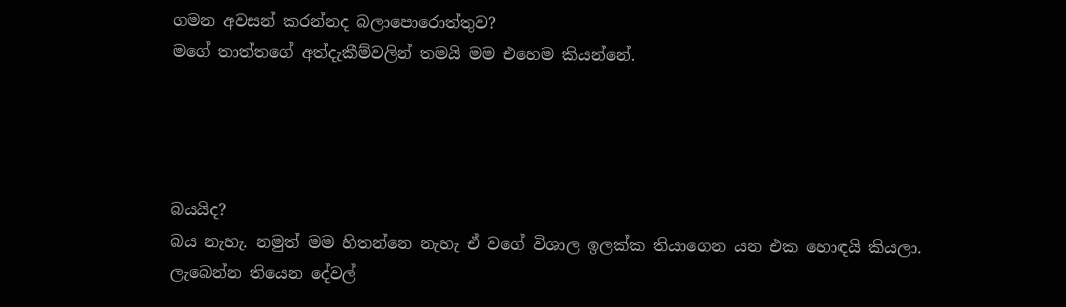ගමන අවසන් කරන්නද බලාපොරොත්තුව?
මගේ තාත්තගේ අත්දැකීම්වලින් තමයි මම එහෙම කියන්නේ.




බයයිද?
බය නැහැ. නමුත් මම හිතන්නෙ නැහැ ඒ වගේ විශාල ඉලක්ක තියාගෙන යන එක හොඳයි කියලා. ලැබෙන්න තියෙන දේවල්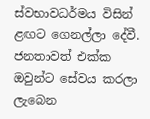ස්වභාවධර්මය විසින් ළඟට ගෙනල්ලා දේවී. ජනතාවත් එක්ක ඔවුන්ට සේවය කරලා ලැබෙන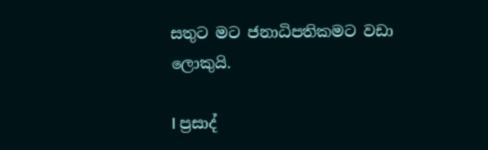සතුට මට ජනාධිපතිකමට වඩා ලොකුයි.

I ප්‍රසාද්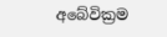අබේවික්‍රම